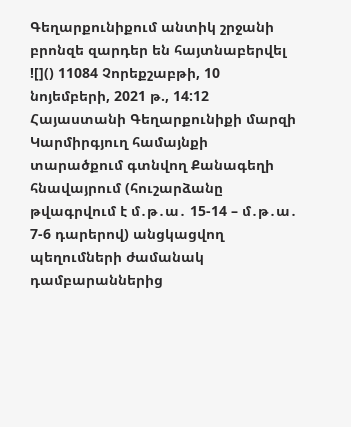Գեղարքունիքում անտիկ շրջանի բրոնզե զարդեր են հայտնաբերվել
![]() 11084 Չորեքշաբթի, 10 նոյեմբերի, 2021 թ., 14:12 Հայաստանի Գեղարքունիքի մարզի Կարմիրգյուղ համայնքի տարածքում գտնվող Քանագեղի հնավայրում (հուշարձանը թվագրվում է մ․թ․ա․ 15-14 – մ․թ․ա․ 7-6 դարերով) անցկացվող պեղումների ժամանակ դամբարաններից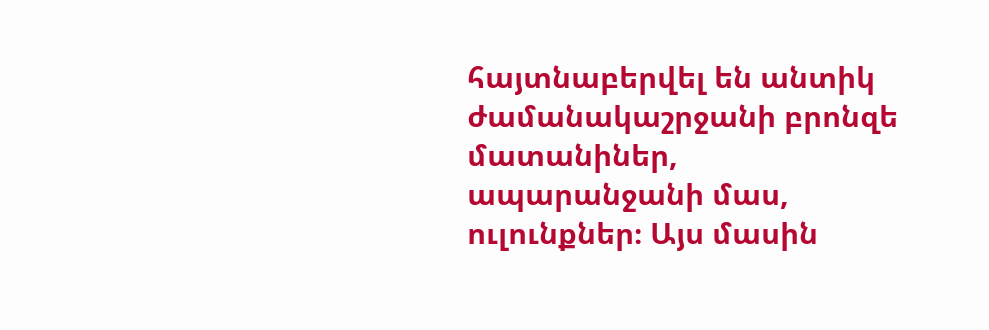հայտնաբերվել են անտիկ ժամանակաշրջանի բրոնզե մատանիներ, ապարանջանի մաս, ուլունքներ։ Այս մասին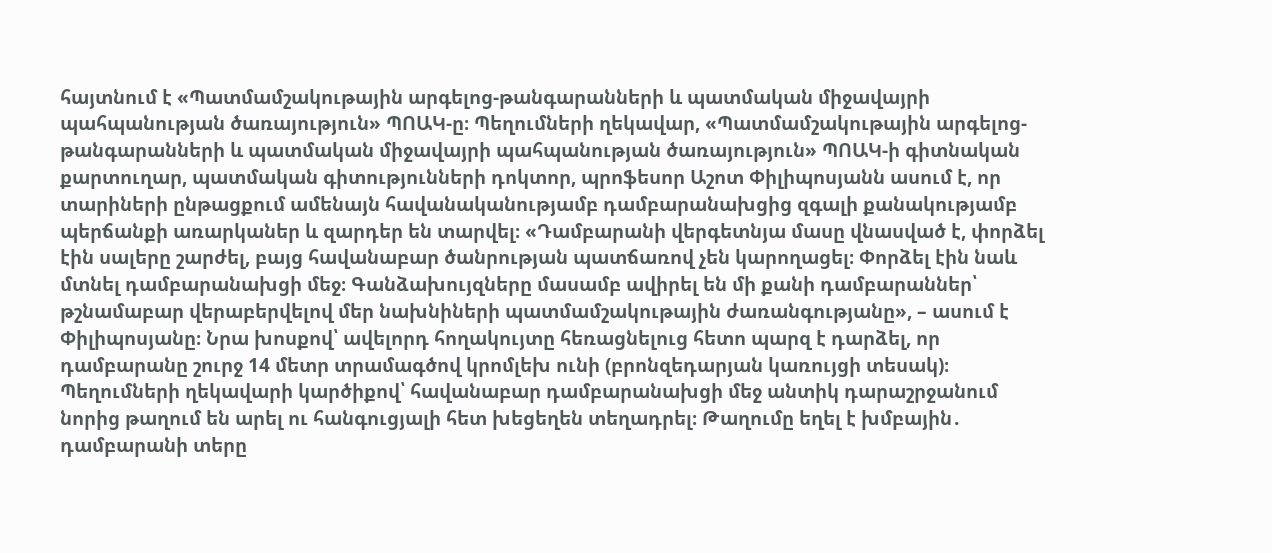հայտնում է «Պատմամշակութային արգելոց-թանգարանների և պատմական միջավայրի պահպանության ծառայություն» ՊՈԱԿ-ը։ Պեղումների ղեկավար, «Պատմամշակութային արգելոց-թանգարանների և պատմական միջավայրի պահպանության ծառայություն» ՊՈԱԿ-ի գիտնական քարտուղար, պատմական գիտությունների դոկտոր, պրոֆեսոր Աշոտ Փիլիպոսյանն ասում է, որ տարիների ընթացքում ամենայն հավանականությամբ դամբարանախցից զգալի քանակությամբ պերճանքի առարկաներ և զարդեր են տարվել։ «Դամբարանի վերգետնյա մասը վնասված է, փորձել էին սալերը շարժել, բայց հավանաբար ծանրության պատճառով չեն կարողացել։ Փորձել էին նաև մտնել դամբարանախցի մեջ։ Գանձախույզները մասամբ ավիրել են մի քանի դամբարաններ՝ թշնամաբար վերաբերվելով մեր նախնիների պատմամշակութային ժառանգությանը», – ասում է Փիլիպոսյանը։ Նրա խոսքով՝ ավելորդ հողակույտը հեռացնելուց հետո պարզ է դարձել, որ դամբարանը շուրջ 14 մետր տրամագծով կրոմլեխ ունի (բրոնզեդարյան կառույցի տեսակ)։ Պեղումների ղեկավարի կարծիքով՝ հավանաբար դամբարանախցի մեջ անտիկ դարաշրջանում նորից թաղում են արել ու հանգուցյալի հետ խեցեղեն տեղադրել։ Թաղումը եղել է խմբային․ դամբարանի տերը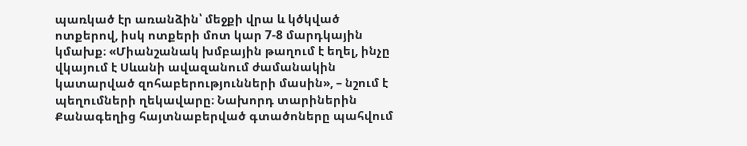պառկած էր առանձին՝ մեջքի վրա և կծկված ոտքերով, իսկ ոտքերի մոտ կար 7-8 մարդկային կմախք։ «Միանշանակ խմբային թաղում է եղել, ինչը վկայում է Սևանի ավազանում ժամանակին կատարված զոհաբերությունների մասին», – նշում է պեղումների ղեկավարը։ Նախորդ տարիներին Քանագեղից հայտնաբերված գտածոները պահվում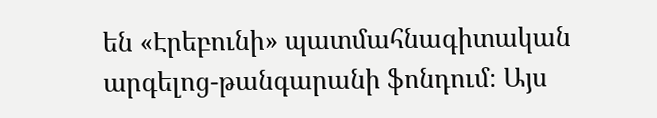են «Էրեբունի» պատմահնագիտական արգելոց-թանգարանի ֆոնդում։ Այս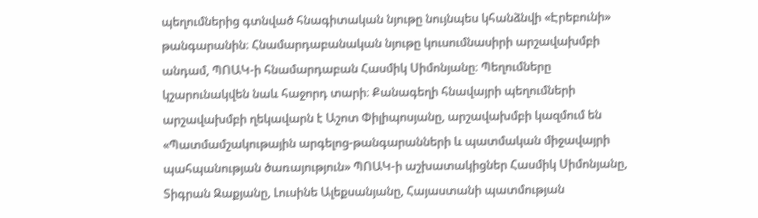պեղումներից գտնված հնագիտական նյութը նույնպես կհանձնվի «Էրեբունի» թանգարանին։ Հնամարդաբանական նյութը կուսումնասիրի արշավախմբի անդամ, ՊՈԱԿ-ի հնամարդաբան Հասմիկ Սիմոնյանը։ Պեղումները կշարունակվեն նաև հաջորդ տարի։ Քանագեղի հնավայրի պեղումների արշավախմբի ղեկավարն է Աշոտ Փիլիպոսյանը, արշավախմբի կազմում են «Պատմամշակութային արգելոց-թանգարանների և պատմական միջավայրի պահպանության ծառայություն» ՊՈԱԿ-ի աշխատակիցներ Հասմիկ Սիմոնյանը, Տիգրան Զաքյանը, Լուսինե Ալեքսանյանը, Հայաստանի պատմության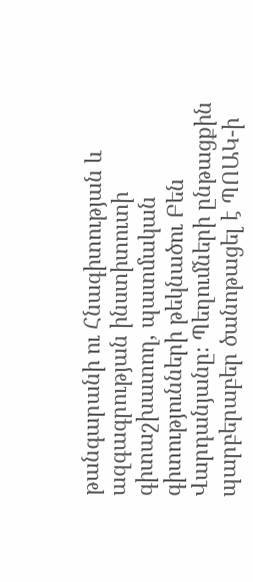թանգարանի ու Հնագիտության և ազգագրության ինստիտուտի գիտաշխատող, պատմական գիտությունների թեկնածու Բեն Վարդանյանը։ Պեղումների ընթացքին պարբերաբեր ծանոթացել է ՊՈԱԿ-ի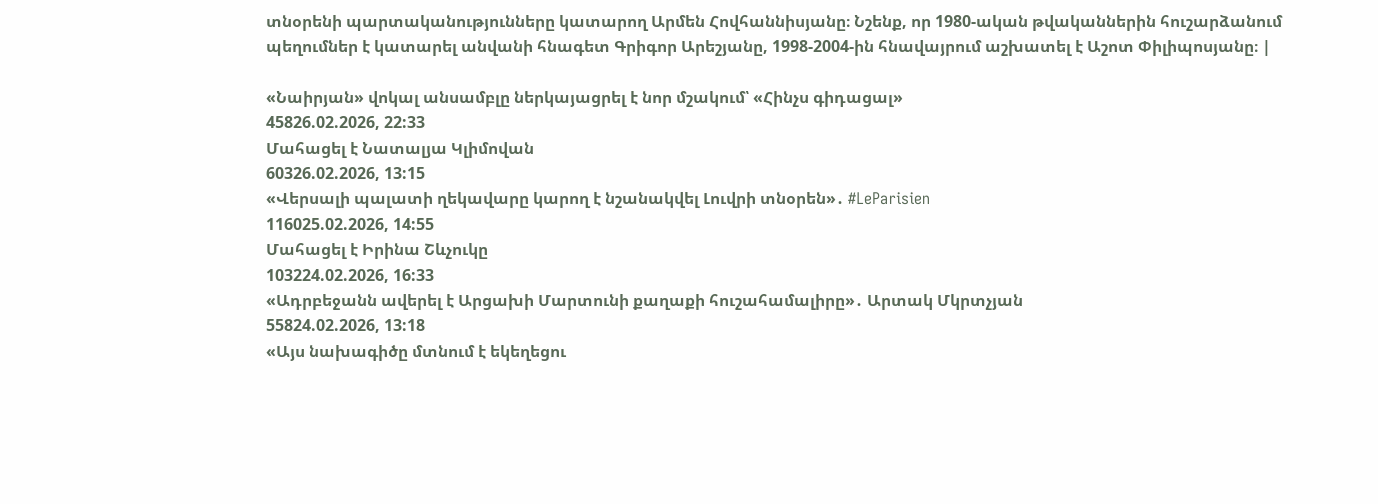տնօրենի պարտականությունները կատարող Արմեն Հովհաննիսյանը։ Նշենք, որ 1980-ական թվականներին հուշարձանում պեղումներ է կատարել անվանի հնագետ Գրիգոր Արեշյանը, 1998-2004-ին հնավայրում աշխատել է Աշոտ Փիլիպոսյանը։ |

«Նաիրյան» վոկալ անսամբլը ներկայացրել է նոր մշակում՝ «Հինչս գիդացալ»
45826.02.2026, 22:33
Մահացել է Նատալյա Կլիմովան
60326.02.2026, 13:15
«Վերսալի պալատի ղեկավարը կարող է նշանակվել Լուվրի տնօրեն»․ #LeParisien
116025.02.2026, 14:55
Մահացել է Իրինա Շևչուկը
103224.02.2026, 16:33
«Ադրբեջանն ավերել է Արցախի Մարտունի քաղաքի հուշահամալիրը»․ Արտակ Մկրտչյան
55824.02.2026, 13:18
«Այս նախագիծը մտնում է եկեղեցու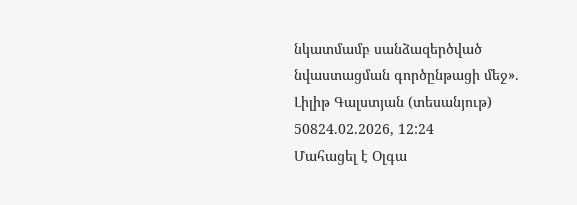նկատմամբ սանձազերծված նվաստացման գործընթացի մեջ». Լիլիթ Գալստյան (տեսանյութ)
50824.02.2026, 12:24
Մահացել է Օլգա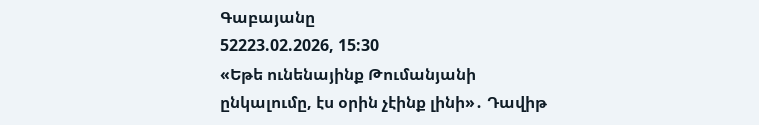Գաբայանը
52223.02.2026, 15:30
«Եթե ունենայինք Թումանյանի ընկալումը, էս օրին չէինք լինի»․ Դավիթ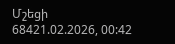Մշեցի
68421.02.2026, 00:42